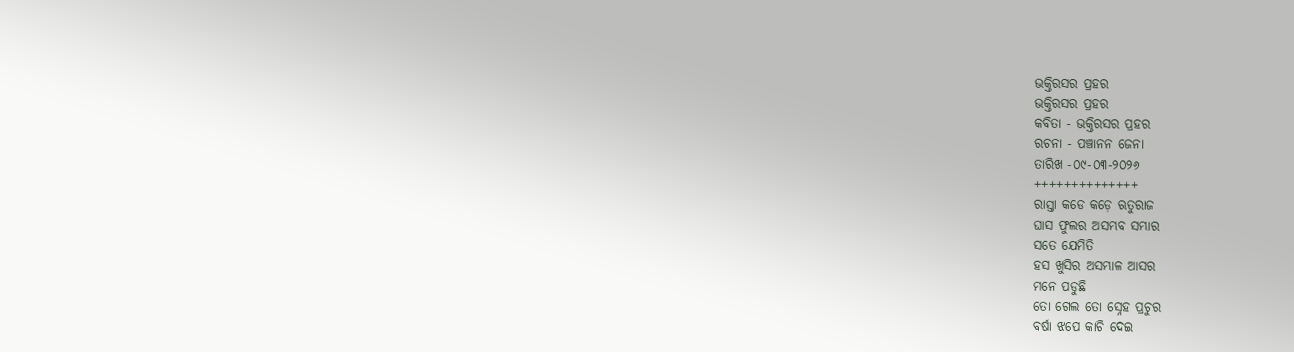ଭକ୍ତିରସର ପ୍ରହର
ଭକ୍ତିରସର ପ୍ରହର
କବିତା - ଭକ୍ତିରସର ପ୍ରହର
ରଚନା - ପଞ୍ଚାନନ ଜେନା
ତାରିଖ -୦୯-୦୩-୨୦୨୬
++++++++++++++
ରାସ୍ତା କଡେ କଡ଼େ ଋତୁରାଜ
ଘାସ ଫୁଲର ଅସମ୍ଭବ ସମ୍ଭାର
ସତେ ଯେମିତି
ହସ ଖୁସିର ଅସମ୍ଭାଳ ଆସର
ମନେ ପଡୁଛି
ତୋ ଗେଲ ତୋ ସ୍ନେହ ପ୍ରଚୁର
ବର୍ଷା ଝପେ କାଚି ଦେଇ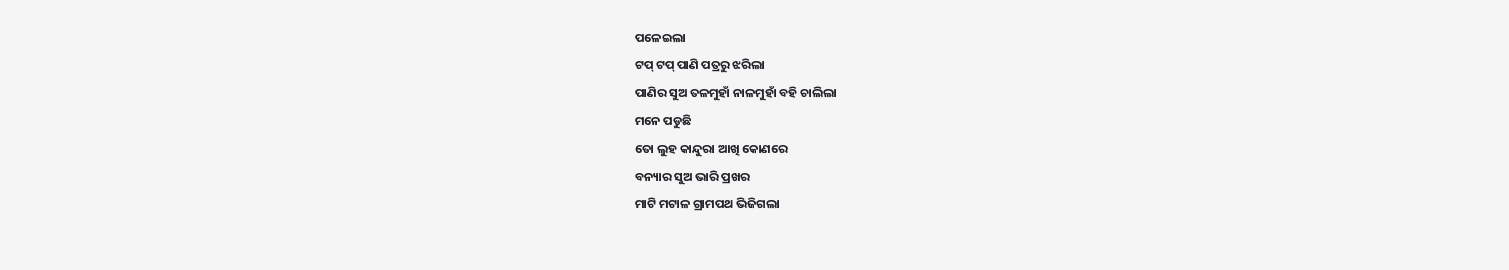ପଳେଇଲା
ଟପ୍ ଟପ୍ ପାଣି ପତ୍ରରୁ ଝରିଲା
ପାଣିର ସୁଅ ତଳମୁହାଁ ନାଳମୁହାଁ ବହି ଚାଲିଲା
ମନେ ପଡୁଛି
ତୋ ଲୁହ କାନ୍ଦୁରା ଆଖି କୋଣରେ
ବନ୍ୟାର ସୁଅ ଭାରି ପ୍ରଖର
ମାଟି ମଟାଳ ଗ୍ରାମପଥ ଭିଜିଗଲା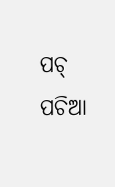ପଚ୍ ପଚିଆ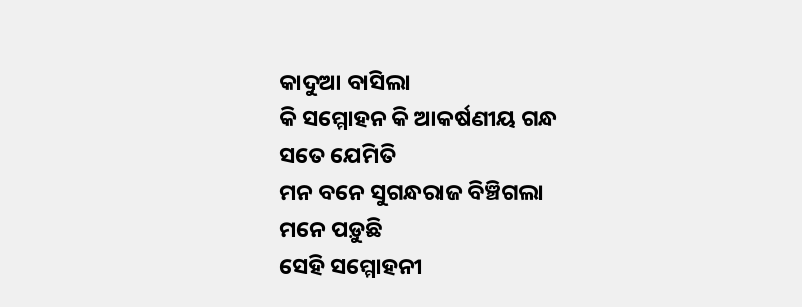କାଦୁଆ ବାସିଲା
କି ସମ୍ମୋହନ କି ଆକର୍ଷଣୀୟ ଗନ୍ଧ
ସତେ ଯେମିତି
ମନ ବନେ ସୁଗନ୍ଧରାଜ ବିଞ୍ଚିଗଲା
ମନେ ପଡ଼ୁଛି
ସେହି ସମ୍ମୋହନୀ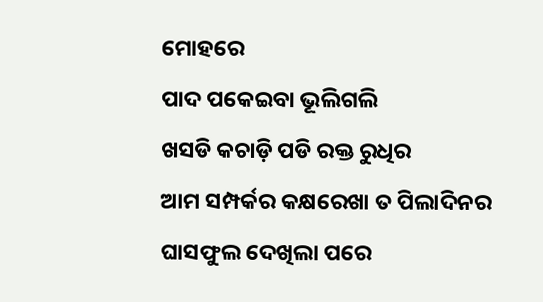ମୋହରେ
ପାଦ ପକେଇବା ଭୂଲିଗଲି
ଖସଡି କଚାଡ଼ି ପଡି ରକ୍ତ ରୁଧିର
ଆମ ସମ୍ପର୍କର କକ୍ଷରେଖା ତ ପିଲାଦିନର
ଘାସଫୁଲ ଦେଖିଲା ପରେ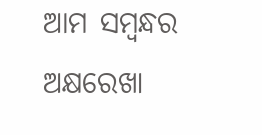ଆମ ସମ୍ବନ୍ଧର ଅକ୍ଷରେଖା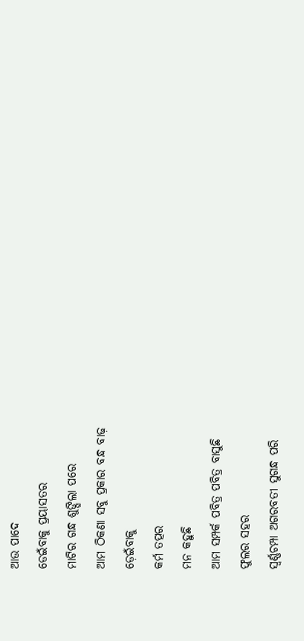ଆଉ ପାଦେ
ଡେଇଁବାକୁ ପ୍ରୟାସତର
ମାଟିର ଗନ୍ଧ ଶୁଙ୍ଘିଲା ପରେ
ଆମ ଠିକଣା ସବୁ ପ୍ରକାର ବନ୍ଧ ବାଢ଼
ଡ଼େଇଁବାକୁ
କର୍ମ ତତ୍ପର
ମନ କହୁଛି
ଆମ ସମ୍ପର୍କ ପବିତ୍ର ପବିତ୍ର ବାସୁଛି
ଫୁଲର ସହର
ସ୍ଵର୍ଣ୍ଣଚମ୍ପା ଅଗରବତୀ ସୁଗନ୍ଧ ପରି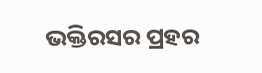ଭକ୍ତିରସର ପ୍ରହର